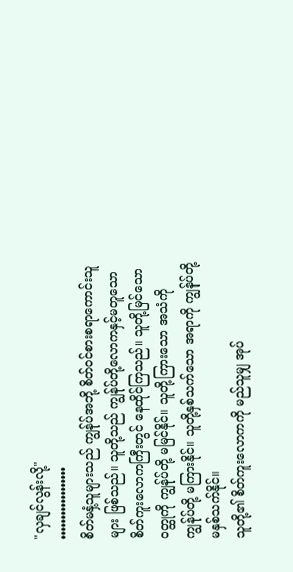"လှချင်လွန်းလို့"
••••••••••••••••••
စိတ်မနှံ့သူများသည် ကျွန်ုပ်အဘို့ စိတ်ဝင်စားစရာကောင်းသူများ ဖြစ်သည်။ သူတို့သည် ကျွန်ုပ်တို့လောကနှင့်မတူသော စိတ်ကူးလောကကြီးတွင် နေထိုင်ကြသည်။ သူတို့မြင်သောဝတ္ထုကို ကျွန်ုပ်တို့ မမြင်နိုင်။ သူတို့ကြားသော အသံကို ကျွန်ုပ်တို့ မကြားနိုင်။ သူတို့နှစ်သက်သော အရာကို ကျွန်ုပ်တို့ မနှစ်သက်နိုင်။
သူတို့၏ စိတ်ကူးလောကကို မည်သူမျှ အုပ်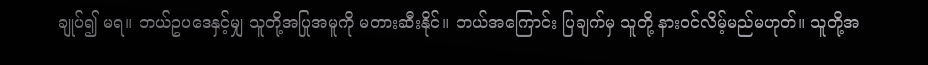ချုပ်၍ မရ။ ဘယ်ဥပဒေနှင့်မျှ သူတို့အပြုအမူကို မတားဆီးနိုင်။ ဘယ်အကြောင်း ပြချက်မှ သူတို့ နားဝင်လိမ့်မည်မဟုတ်။ သူတို့အ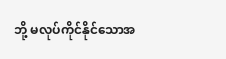ဘို့ မလုပ်ကိုင်နိုင်သောအ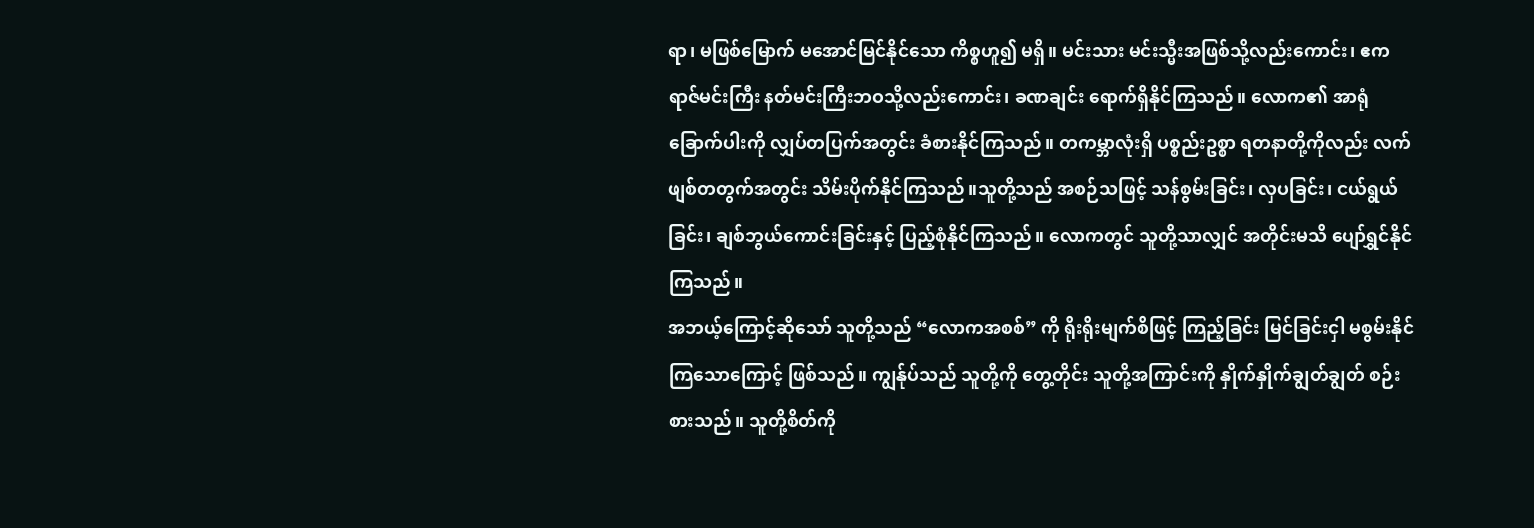ရာ၊ မဖြစ်မြောက် မအောင်မြင်နိုင်သော ကိစ္စဟူ၍ မရှိ။ မင်းသား မင်းသ္မီးအဖြစ်သို့လည်းကောင်း၊ ဧကရာဇ်မင်းကြီး နတ်မင်းကြီးဘဝသို့လည်းကောင်း၊ ခဏချင်း ရောက်ရှိနိုင်ကြသည်။ လောက၏ အာရုံခြောက်ပါးကို လျှပ်တပြက်အတွင်း ခံစားနိုင်ကြသည်။ တကမ္ဘာလုံးရှိ ပစ္စည်းဥစ္စာ ရတနာတို့ကိုလည်း လက်ဖျစ်တတွက်အတွင်း သိမ်းပိုက်နိုင်ကြသည်။သူတို့သည် အစဉ်သဖြင့် သန်စွမ်းခြင်း၊ လှပခြင်း၊ ငယ်ရွယ်ခြင်း၊ ချစ်ဘွယ်ကောင်းခြင်းနှင့် ပြည့်စုံနိုင်ကြသည်။ လောကတွင် သူတို့သာလျှင် အတိုင်းမသိ ပျော်ရွှင်နိုင်ကြသည်။
အဘယ့်ကြောင့်ဆိုသော် သူတို့သည် “လောကအစစ်” ကို ရိုးရိုးမျက်စိဖြင့် ကြည့်ခြင်း မြင်ခြင်းငှါ မစွမ်းနိုင်ကြသောကြောင့် ဖြစ်သည်။ ကျွန်ုပ်သည် သူတို့ကို တွေ့တိုင်း သူတို့အကြာင်းကို နှိုက်နှိုက်ချွတ်ချွတ် စဉ်းစားသည်။ သူတို့စိတ်ကို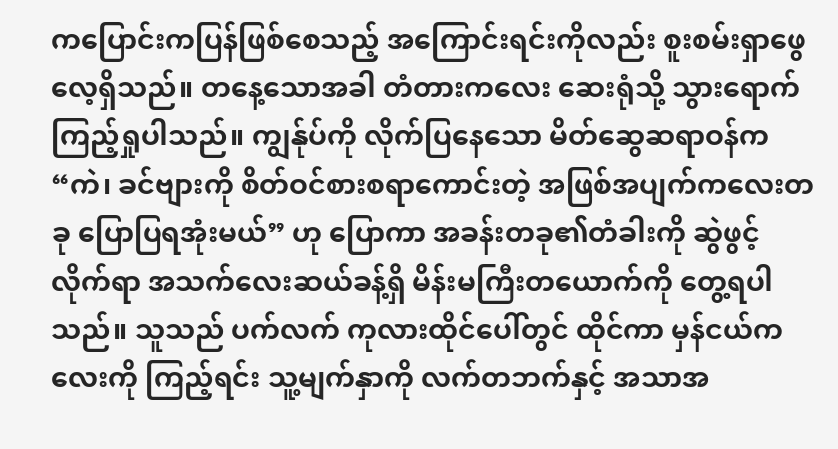ကပြောင်းကပြန်ဖြစ်စေသည့် အကြောင်းရင်းကိုလည်း စူးစမ်းရှာဖွေလေ့ရှိသည်။ တနေ့သောအခါ တံတားကလေး ဆေးရုံသို့ သွားရောက် ကြည့်ရှုပါသည်။ ကျွန်ုပ်ကို လိုက်ပြနေသော မိတ်ဆွေဆရာဝန်က
“ကဲ၊ ခင်ဗျားကို စိတ်ဝင်စားစရာကောင်းတဲ့ အဖြစ်အပျက်ကလေးတခု ပြောပြရအုံးမယ်” ဟု ပြောကာ အခန်းတခု၏တံခါးကို ဆွဲဖွင့်လိုက်ရာ အသက်လေးဆယ်ခန့်ရှိ မိန်းမကြီးတယောက်ကို တွေ့ရပါသည်။ သူသည် ပက်လက် ကုလားထိုင်ပေါ်တွင် ထိုင်ကာ မှန်ငယ်ကလေးကို ကြည့်ရင်း သူ့မျက်နှာကို လက်တဘက်နှင့် အသာအ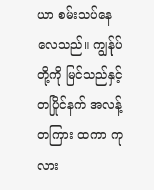ယာ စမ်းသပ်နေလေသည်။ ကျွန်ုပ်တို့ကို မြင်သည်နှင့်တပြိုင်နက် အလန့်တကြား ထကာ ကုလား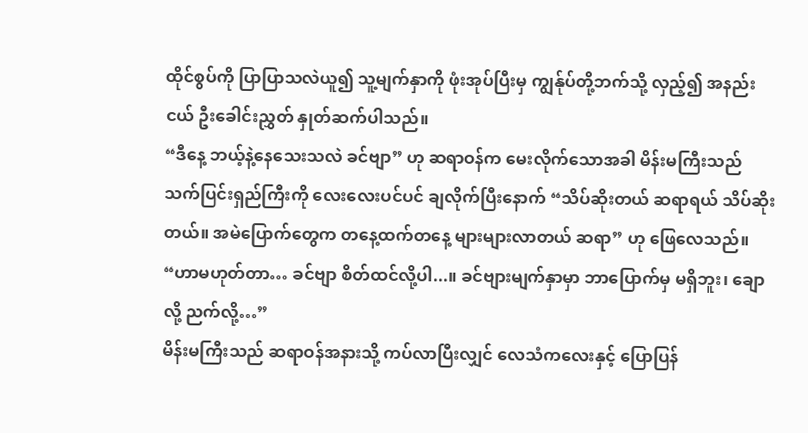ထိုင်စွပ်ကို ပြာပြာသလဲယူ၍ သူ့မျက်နှာကို ဖုံးအုပ်ပြီးမှ ကျွန်ုပ်တို့ဘက်သို့ လှည့်၍ အနည်းငယ် ဦးခေါင်းညွှတ် နှုတ်ဆက်ပါသည်။
“ဒီနေ့ ဘယ့်နဲ့နေသေးသလဲ ခင်ဗျာ” ဟု ဆရာဝန်က မေးလိုက်သောအခါ မိန်းမကြီးသည် သက်ပြင်းရှည်ကြီးကို လေးလေးပင်ပင် ချလိုက်ပြီးနောက် “သိပ်ဆိုးတယ် ဆရာရယ် သိပ်ဆိုးတယ်။ အမဲပြောက်တွေက တနေ့ထက်တနေ့ များများလာတယ် ဆရာ” ဟု ဖြေလေသည်။
“ဟာမဟုတ်တာ… ခင်ဗျာ စိတ်ထင်လို့ပါ...။ ခင်ဗျားမျက်နှာမှာ ဘာပြောက်မှ မရှိဘူး၊ ချောလို့ ညက်လို့…”
မိန်းမကြီးသည် ဆရာဝန်အနားသို့ ကပ်လာပြီးလျှင် လေသံကလေးနှင့် ပြောပြန်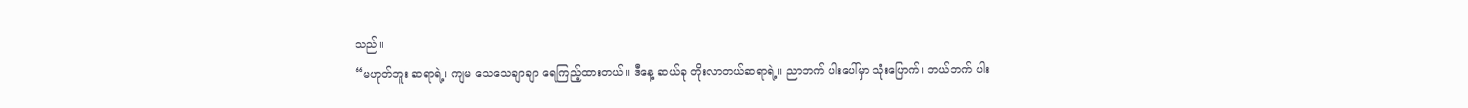သည်။
“မဟုတ်ဘူး ဆရာရဲ့၊ ကျမ သေသေချာချာ ရေကြည့်ထားတယ်။ ဒီနေ့ ဆယ်ခု တိုးလာတယ်ဆရာရဲ့။ ညာဘက် ပါးပေါ်မှာ သုံးပြောက်၊ ဘယ်ဘက် ပါး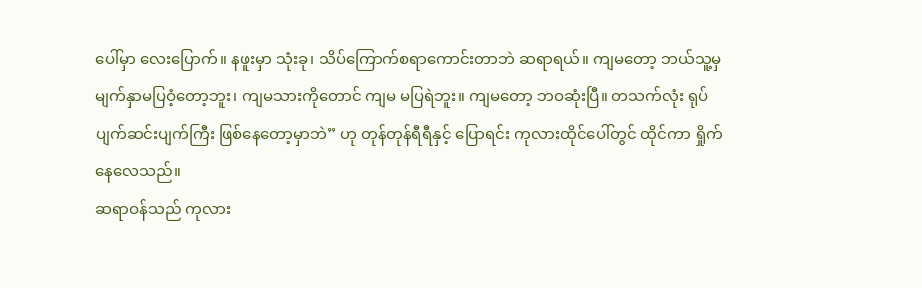ပေါ်မှာ လေးပြောက်။ နဖူးမှာ သုံးခု၊ သိပ်ကြောက်စရာကောင်းတာဘဲ ဆရာရယ်။ ကျမတော့ ဘယ်သူ့မှ မျက်နှာမပြဝံ့တော့ဘူး၊ ကျမသားကိုတောင် ကျမ မပြရဲဘူး။ ကျမတော့ ဘဝဆုံးပြီ။ တသက်လုံး ရုပ်ပျက်ဆင်းပျက်ကြီး ဖြစ်နေတော့မှာဘဲ” ဟု တုန်တုန်ရီရီနှင့် ပြောရင်း ကုလားထိုင်ပေါ်တွင် ထိုင်ကာ ရှိုက်နေလေသည်။
ဆရာဝန်သည် ကုလား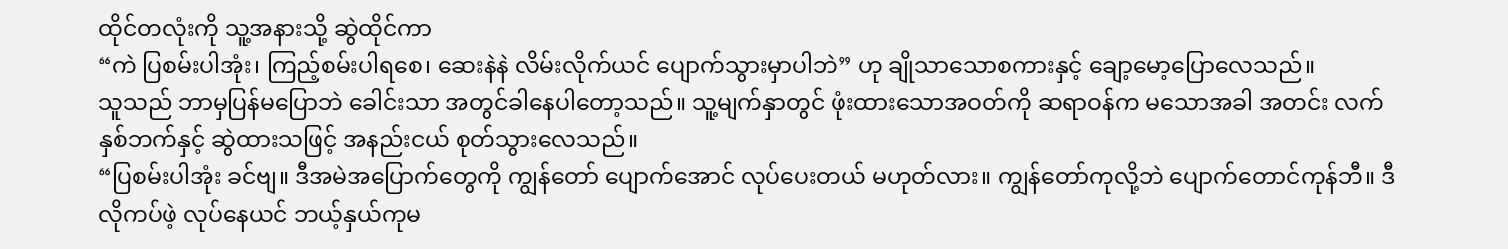ထိုင်တလုံးကို သူ့အနားသို့ ဆွဲထိုင်ကာ
“ကဲ ပြစမ်းပါအုံး၊ ကြည့်စမ်းပါရစေ၊ ဆေးနဲနဲ လိမ်းလိုက်ယင် ပျောက်သွားမှာပါဘဲ” ဟု ချိုသာသောစကားနှင့် ချော့မော့ပြောလေသည်။
သူသည် ဘာမှပြန်မပြောဘဲ ခေါင်းသာ အတွင်ခါနေပါတော့သည်။ သူ့မျက်နှာတွင် ဖုံးထားသောအဝတ်ကို ဆရာဝန်က မသောအခါ အတင်း လက်နှစ်ဘက်နှင့် ဆွဲထားသဖြင့် အနည်းငယ် စုတ်သွားလေသည်။
“ပြစမ်းပါအုံး ခင်ဗျ။ ဒီအမဲအပြောက်တွေကို ကျွန်တော် ပျောက်အောင် လုပ်ပေးတယ် မဟုတ်လား။ ကျွန်တော်ကုလို့ဘဲ ပျောက်တောင်ကုန်ဘီ။ ဒီလိုကပ်ဖဲ့ လုပ်နေယင် ဘယ့်နှယ်ကုမ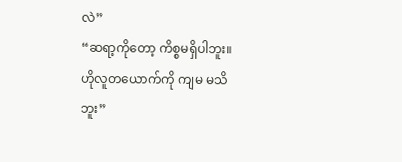လဲ”
“ဆရာ့ကိုတော့ ကိစ္စမရှိပါဘူး။ ဟိုလူတယောက်ကို ကျမ မသိဘူး”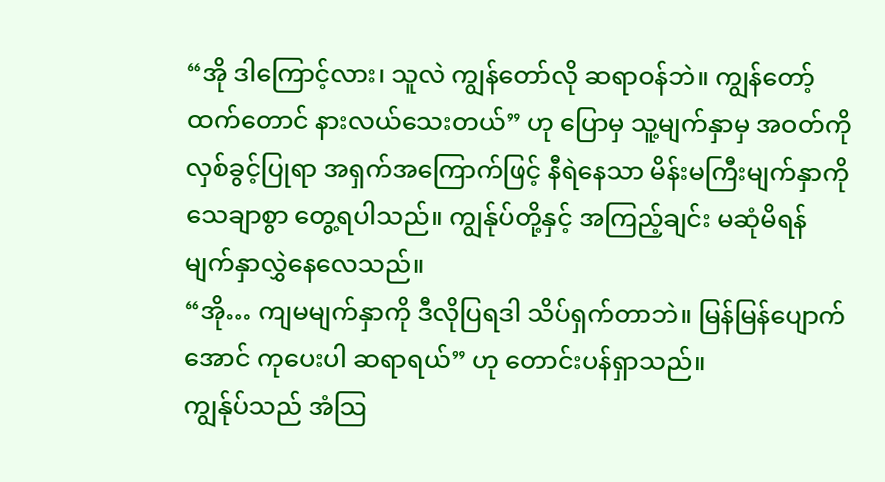“အို ဒါကြောင့်လား၊ သူလဲ ကျွန်တော်လို ဆရာဝန်ဘဲ။ ကျွန်တော့်ထက်တောင် နားလယ်သေးတယ်” ဟု ပြောမှ သူ့မျက်နှာမှ အဝတ်ကို လှစ်ခွင့်ပြုရာ အရှက်အကြောက်ဖြင့် နီရဲနေသာ မိန်းမကြီးမျက်နှာကို သေချာစွာ တွေ့ရပါသည်။ ကျွန်ုပ်တို့နှင့် အကြည့်ချင်း မဆုံမိရန် မျက်နှာလွှဲနေလေသည်။
“အို… ကျမမျက်နှာကို ဒီလိုပြရဒါ သိပ်ရှက်တာဘဲ။ မြန်မြန်ပျောက်အောင် ကုပေးပါ ဆရာရယ်” ဟု တောင်းပန်ရှာသည်။
ကျွန်ုပ်သည် အံသြ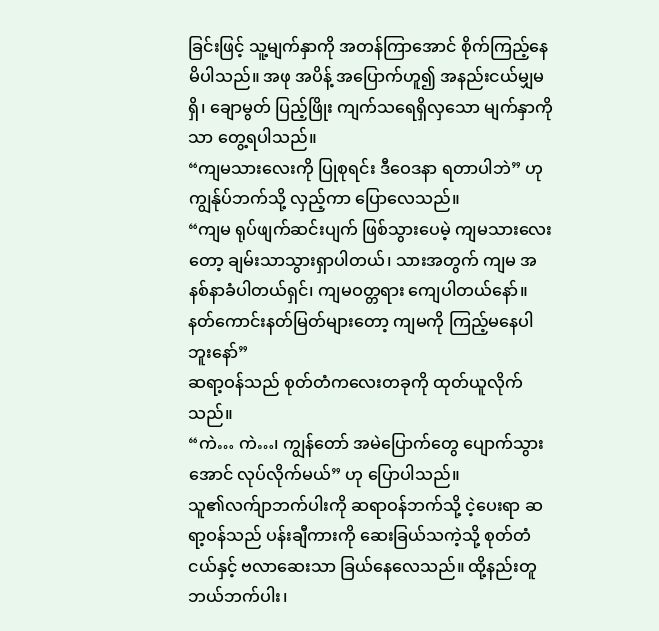ခြင်းဖြင့် သူ့မျက်နှာကို အတန်ကြာအောင် စိုက်ကြည့်နေမိပါသည်။ အဖု အပိန့် အပြောက်ဟူ၍ အနည်းငယ်မျှမရှိ၊ ချောမွတ် ပြည့်ဖြိုး ကျက်သရေရှိလှသော မျက်နှာကိုသာ တွေ့ရပါသည်။
“ကျမသားလေးကို ပြုစုရင်း ဒီဝေဒနာ ရတာပါဘဲ” ဟု ကျွန်ုပ်ဘက်သို့ လှည့်ကာ ပြောလေသည်။
“ကျမ ရုပ်ဖျက်ဆင်းပျက် ဖြစ်သွားပေမဲ့ ကျမသားလေးတော့ ချမ်းသာသွားရှာပါတယ်၊ သားအတွက် ကျမ အနစ်နာခံပါတယ်ရှင်၊ ကျမဝတ္တရား ကျေပါတယ်နော်။ နတ်ကောင်းနတ်မြတ်များတော့ ကျမကို ကြည့်မနေပါဘူးနော်”
ဆရာ့ဝန်သည် စုတ်တံကလေးတခုကို ထုတ်ယူလိုက်သည်။
“ကဲ… ကဲ…၊ ကျွန်တော် အမဲပြောက်တွေ ပျောက်သွားအောင် လုပ်လိုက်မယ်” ဟု ပြောပါသည်။
သူ၏လက်ျာဘက်ပါးကို ဆရာဝန်ဘက်သို့ ငဲ့ပေးရာ ဆရာ့ဝန်သည် ပန်းချီကားကို ဆေးခြယ်သကဲ့သို့ စုတ်တံငယ်နှင့် ဗလာဆေးသာ ခြယ်နေလေသည်။ ထို့နည်းတူ ဘယ်ဘက်ပါး၊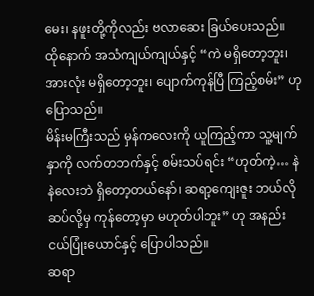မေး၊ နဖူးတို့ကိုလည်း ဗလာဆေး ခြယ်ပေးသည်။
ထိုနောက် အသံကျယ်ကျယ်နှင့် “ကဲ မရှိတော့ဘူး၊ အားလုံး မရှိတော့ဘူး၊ ပျောက်ကုန်ပြီ ကြည့်စမ်း” ဟု ပြောသည်။
မိန်းမကြီးသည် မှန်ကလေးကို ယူကြည့်ကာ သူ့မျက်နှာကို လက်တဘက်နှင့် စမ်းသပ်ရင်း “ဟုတ်ကဲ့… နဲနဲလေးဘဲ ရှိတော့တယ်နော်၊ ဆရာ့ကျေးဇူး ဘယ်လိုဆပ်လို့မှ ကုန်တော့မှာ မဟုတ်ပါဘူး” ဟု အနည်းငယ်ပြုံးယောင်နှင့် ပြောပါသည်။
ဆရာ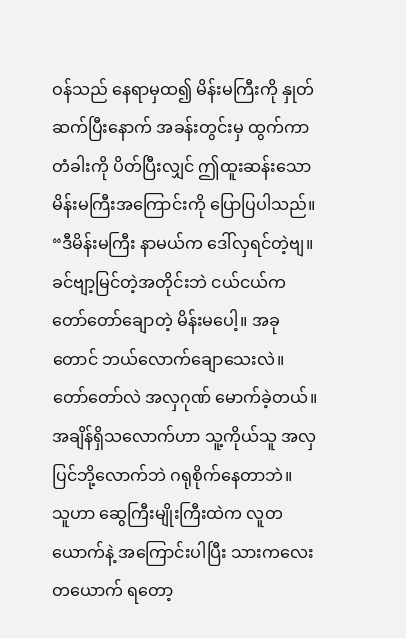ဝန်သည် နေရာမှထ၍ မိန်းမကြီးကို နှုတ်ဆက်ပြီးနောက် အခန်းတွင်းမှ ထွက်ကာ တံခါးကို ပိတ်ပြီးလျှင် ဤထူးဆန်းသော မိန်းမကြီးအကြောင်းကို ပြောပြပါသည်။
“ဒီမိန်းမကြီး နာမယ်က ဒေါ်လှရင်တဲ့ဗျ။ ခင်ဗျာ့မြင်တဲ့အတိုင်းဘဲ ငယ်ငယ်က တော်တော်ချောတဲ့ မိန်းမပေါ့။ အခုတောင် ဘယ်လောက်ချောသေးလဲ။ တော်တော်လဲ အလှဂုဏ် မောက်ခဲ့တယ်။ အချိန်ရှိသလောက်ဟာ သူ့ကိုယ်သူ အလှပြင်ဘို့လောက်ဘဲ ဂရုစိုက်နေတာဘဲ။
သူဟာ ဆွေကြီးမျိုးကြီးထဲက လူတယောက်နဲ့ အကြောင်းပါပြီး သားကလေးတယောက် ရတော့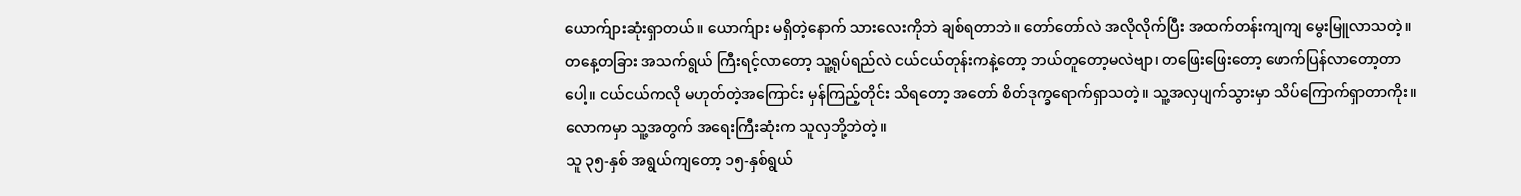ယောက်ျားဆုံးရှာတယ်။ ယောက်ျား မရှိတဲ့နောက် သားလေးကိုဘဲ ချစ်ရတာဘဲ။ တော်တော်လဲ အလိုလိုက်ပြီး အထက်တန်းကျကျ မွေးမြူလာသတဲ့။
တနေ့တခြား အသက်ရွယ် ကြီးရင့်လာတော့ သူ့ရုပ်ရည်လဲ ငယ်ငယ်တုန်းကနဲ့တော့ ဘယ်တူတော့မလဲဗျာ၊ တဖြေးဖြေးတော့ ဖောက်ပြန်လာတော့တာပေါ့။ ငယ်ငယ်ကလို မဟုတ်တဲ့အကြောင်း မှန်ကြည့်တိုင်း သိရတော့ အတော် စိတ်ဒုက္ခရောက်ရှာသတဲ့။ သူ့အလှပျက်သွားမှာ သိပ်ကြောက်ရှာတာကိုး။ လောကမှာ သူ့အတွက် အရေးကြီးဆုံးက သူလှဘို့ဘဲတဲ့။
သူ ၃၅-နှစ် အရွယ်ကျတော့ ၁၅-နှစ်ရွယ်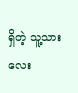ရှိတဲ့ သူ့သားလေး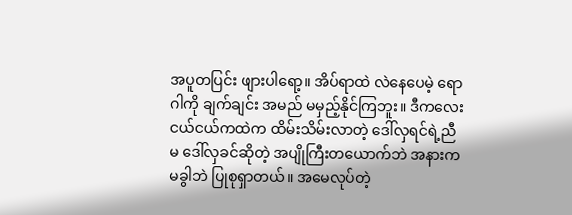အပူတပြင်း ဖျားပါရော့။ အိပ်ရာထဲ လဲနေပေမဲ့ ရောဂါကို ချက်ချင်း အမည် မမှည့်နိုင်ကြဘူး။ ဒီကလေး ငယ်ငယ်ကထဲက ထိမ်းသိမ်းလာတဲ့ ဒေါ်လှရင်ရဲ့ညီမ ဒေါ်လှခင်ဆိုတဲ့ အပျိုကြီးတယောက်ဘဲ အနားက မခွါဘဲ ပြုစုရှာတယ်။ အမေလုပ်တဲ့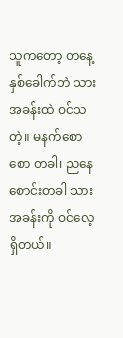သူကတော့ တနေ့နှစ်ခေါက်ဘဲ သားအခန်းထဲ ဝင်သတဲ့။ မနက်စောစော တခါ၊ ညနေစောင်းတခါ သားအခန်းကို ဝင်လေ့ရှိတယ်။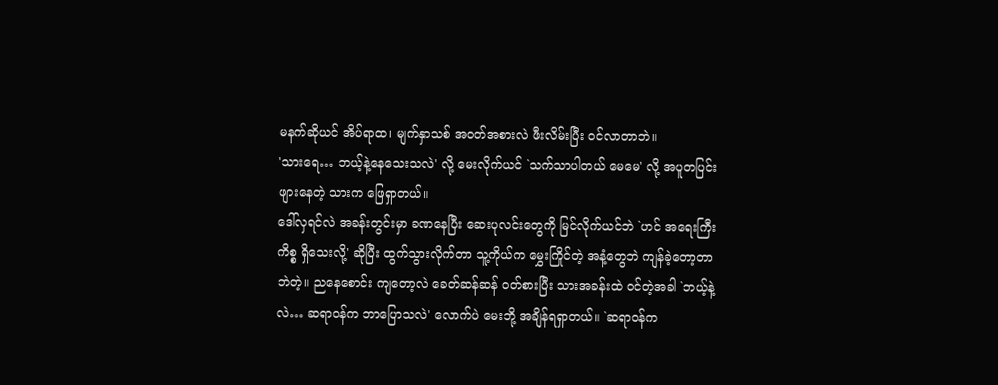မနက်ဆိုယင် အိပ်ရာထ၊ မျက်နှာသစ် အဝတ်အစားလဲ ဖီးလိမ်းပြီး ဝင်လာတာဘဲ။
'သားရေ… ဘယ့်နဲ့နေသေးသလဲ' လို့ မေးလိုက်ယင် `သက်သာပါတယ် မေမေ' လို့ အပူတပြင်း ဖျားနေတဲ့ သားက ဖြေရှာတယ်။
ဒေါ်လှရင်လဲ အခန်းတွင်းမှာ ခဏနေပြီး ဆေးပုလင်းတွေကို မြင်လိုက်ယင်ဘဲ `ဟင် အရေးကြီးကိစ္စ ရှိသေးလို့' ဆိုပြီး ထွက်သွားလိုက်တာ သူ့ကိုယ်က မွှေးကြိုင်တဲ့ အနံ့တွေဘဲ ကျန်ခဲ့တော့တာဘဲတဲ့။ ညနေစောင်း ကျတော့လဲ ခေတ်ဆန်ဆန် ဝတ်စားပြီး သားအခန်းထဲ ဝင်တဲ့အခါ `ဘယ့်နဲ့လဲ… ဆရာဝန်က ဘာပြောသလဲ' လောက်ပဲ မေးဘို့ အချိန်ရရှာတယ်။ `ဆရာဝန်က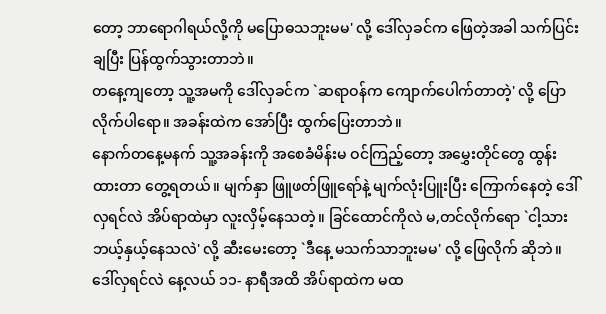တော့ ဘာရောဂါရယ်လို့ကို မပြောဓသဘူးမမ' လို့ ဒေါ်လှခင်က ဖြေတဲ့အခါ သက်ပြင်းချပြီး ပြန်ထွက်သွားတာဘဲ။
တနေ့ကျတော့ သူ့အမကို ဒေါ်လှခင်က `ဆရာဝန်က ကျောက်ပေါက်တာတဲ့' လို့ ပြောလိုက်ပါရော။ အခန်းထဲက အော်ပြီး ထွက်ပြေးတာဘဲ။
နောက်တနေ့မနက် သူ့အခန်းကို အစေခံမိန်းမ ဝင်ကြည့်တော့ အမွှေးတိုင်တွေ ထွန်းထားတာ တွေ့ရတယ်။ မျက်နှာ ဖြူဖတ်ဖြူရော်နဲ့ မျက်လုံးပြူးပြီး ကြောက်နေတဲ့ ဒေါ်လှရင်လဲ အိပ်ရာထဲမှာ လူးလှိမ့်နေသတဲ့။ ခြင်ထောင်ကိုလဲ မ,တင်လိုက်ရော `ငါ့သား ဘယ့်နှယ့်နေသလဲ' လို့ ဆီးမေးတော့ `ဒီနေ့ မသက်သာဘူးမမ' လို့ ဖြေလိုက် ဆိုဘဲ။
ဒေါ်လှရင်လဲ နေ့လယ် ၁၁- နာရီအထိ အိပ်ရာထဲက မထ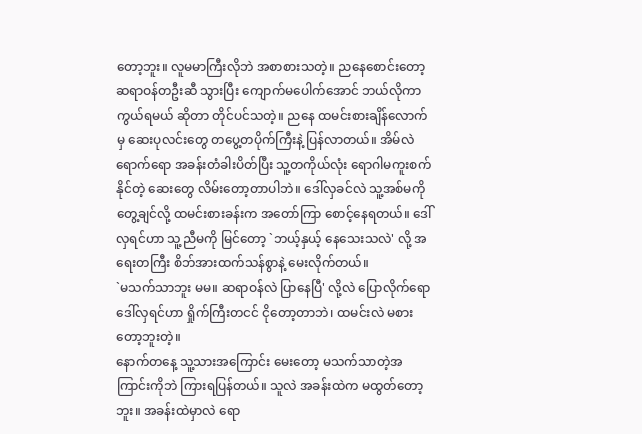တော့ဘူး။ လူမမာကြီးလိုဘဲ အစာစားသတဲ့။ ညနေစောင်းတော့ ဆရာဝန်တဦးဆီ သွားပြီး ကျောက်မပေါက်အောင် ဘယ်လိုကာကွယ်ရမယ် ဆိုတာ တိုင်ပင်သတဲ့။ ညနေ ထမင်းစားချိန်လောက်မှ ဆေးပုလင်းတွေ တပွေ့တပိုက်ကြီးနဲ့ ပြန်လာတယ်။ အိမ်လဲရောက်ရော အခန်းတံခါးပိတ်ပြီး သူ့တကိုယ်လုံး ရောဂါမကူးစက်နိုင်တဲ့ ဆေးတွေ လိမ်းတော့တာပါဘဲ။ ဒေါ်လှခင်လဲ သူ့အစ်မကို တွေ့ချင်လို့ ထမင်းစားခန်းက အတော်ကြာ စောင့်နေရတယ်။ ဒေါ်လှရင်ဟာ သူ့ညီမကို မြင်တော့ `ဘယ့်နှယ့် နေသေးသလဲ' လို့ အရေးတကြီး စိဘ်အားထက်သန်စွာနဲ့ မေးလိုက်တယ်။
`မသက်သာဘူး မမ။ ဆရာဝန်လဲ ပြာနေပြီ' လို့လဲ ပြောလိုက်ရော ဒေါ်လှရင်ဟာ ရှိုက်ကြီးတငင် ငိုတော့တာဘဲ၊ ထမင်းလဲ မစားတော့ဘူးတဲ့။
နောက်တနေ့ သူ့သားအကြောင်း မေးတော့ မသက်သာတဲ့အကြာင်းကိုဘဲ ကြားရပြန်တယ်။ သူလဲ အခန်းထဲက မထွတ်တော့ဘူး။ အခန်းထဲမှာလဲ ရော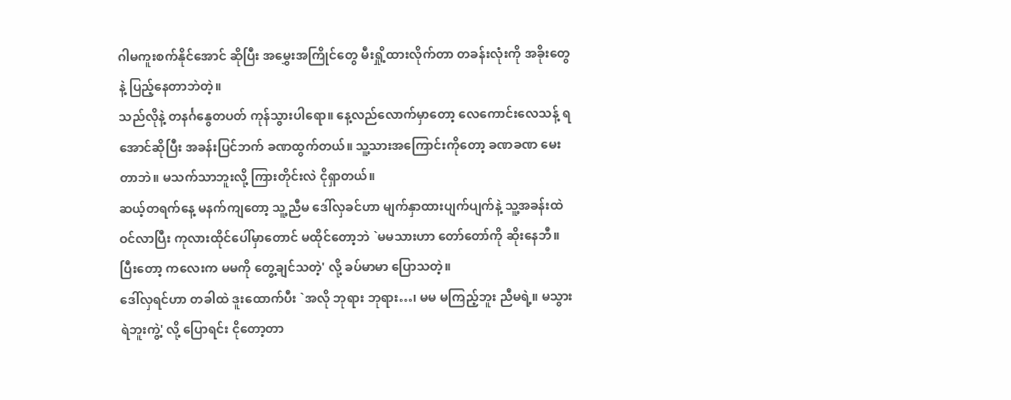ဂါမကူးစက်နိုင်အောင် ဆိုပြီး အမွှေးအကြိုင်တွေ မီးရှို့ထားလိုက်တာ တခန်းလုံးကို အခိုးတွေနဲ့ ပြည့်နေတာဘဲတဲ့။
သည်လိုနဲ့ တနင်္ဂနွေတပတ် ကုန်သွားပါရော။ နေ့လည်လောက်မှာတော့ လေကောင်းလေသန့် ရအောင်ဆိုပြီး အခန်းပြင်ဘက် ခဏထွက်တယ်။ သူ့သားအကြောင်းကိုတော့ ခဏခဏ မေးတာဘဲ။ မသက်သာဘူးလို့ ကြားတိုင်းလဲ ငိုရှာတယ်။
ဆယ့်တရက်နေ့ မနက်ကျတော့ သူ့ညီမ ဒေါ်လှခင်ဟာ မျက်နှာထားပျက်ပျက်နဲ့ သူ့အခန်းထဲ ဝင်လာပြီး ကုလားထိုင်ပေါ်မှာတောင် မထိုင်တော့ဘဲ `မမသားဟာ တော်တော်ကို ဆိုးနေဘီ။ ပြီးတော့ ကလေးက မမကို တွေ့ချင်သတဲ့' လို့ ခပ်မာမာ ပြောသတဲ့။
ဒေါ်လှရင်ဟာ တခါထဲ ဒူးထောက်ပီး `အလို ဘုရား ဘုရား…၊ မမ မကြည့်ဘူး ညီမရဲ့။ မသွားရဲဘူးကွဲ့' လို့ ပြောရင်း ငိုတော့တာ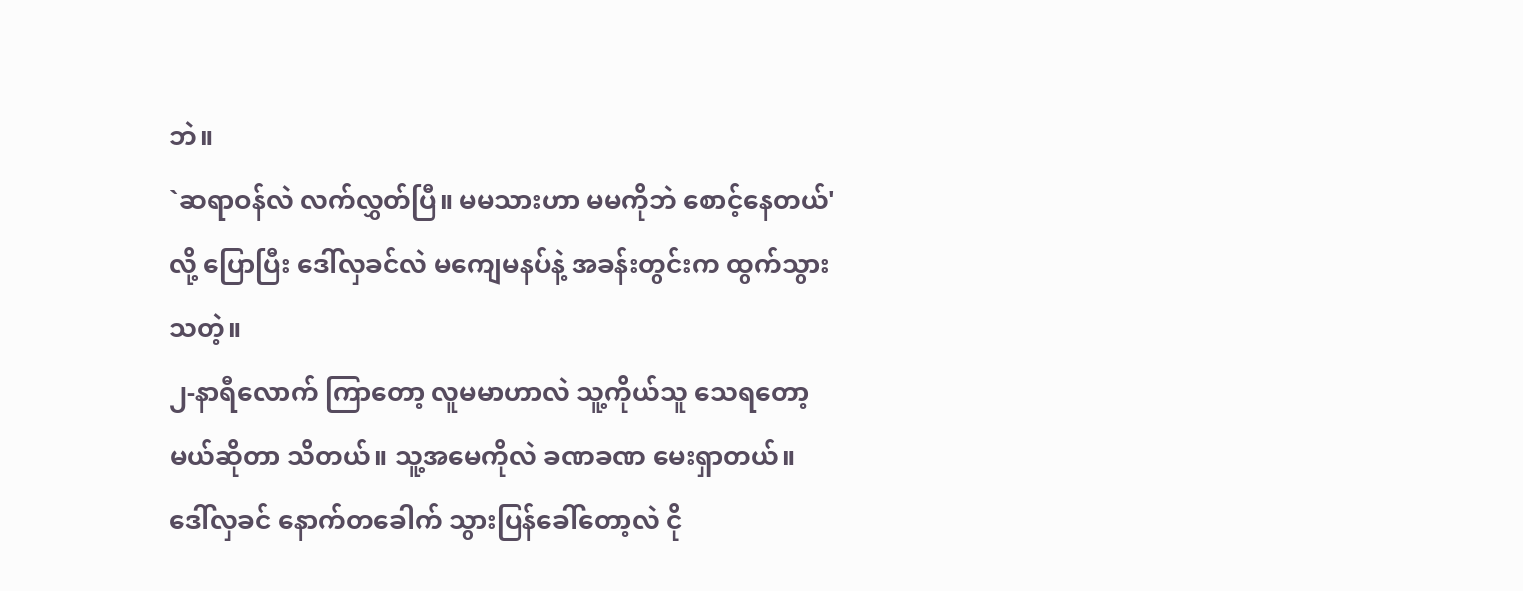ဘဲ။
`ဆရာဝန်လဲ လက်လွှတ်ပြီ။ မမသားဟာ မမကိုဘဲ စောင့်နေတယ်' လို့ ပြောပြီး ဒေါ်လှခင်လဲ မကျေမနပ်နဲ့ အခန်းတွင်းက ထွက်သွားသတဲ့။
၂-နာရီလောက် ကြာတော့ လူမမာဟာလဲ သူ့ကိုယ်သူ သေရတော့မယ်ဆိုတာ သိတယ်။ သူ့အမေကိုလဲ ခဏခဏ မေးရှာတယ်။ ဒေါ်လှခင် နောက်တခေါက် သွားပြန်ခေါ်တော့လဲ ငို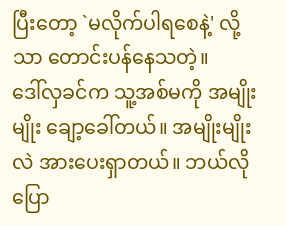ပြီးတော့ `မလိုက်ပါရစေနဲ့' လို့သာ တောင်းပန်နေသတဲ့။
ဒေါ်လှခင်က သူ့အစ်မကို အမျိုးမျိုး ချော့ခေါ်တယ်။ အမျိုးမျိုးလဲ အားပေးရှာတယ်။ ဘယ်လိုပြော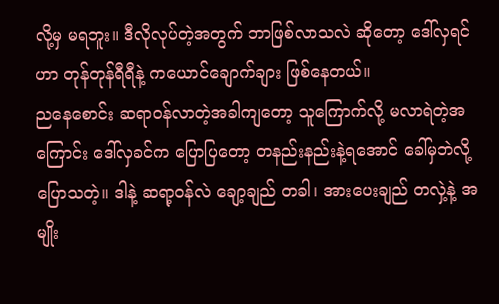လို့မှ မရဘူး။ ဒီလိုလုပ်တဲ့အတွက် ဘာဖြစ်လာသလဲ ဆိုတော့ ဒေါ်လှရင်ဟာ တုန်တုန်ရီရီနဲ့ ကယောင်ချောက်ချား ဖြစ်နေတယ်။
ညနေစောင်း ဆရာဝန်လာတဲ့အခါကျတော့ သူကြောက်လို့ မလာရဲတဲ့အကြောင်း ဒေါ်လှခင်က ပြောပြတော့ တနည်းနည်းနဲ့ရအောင် ခေါ်မှဘဲလို့ ပြောသတဲ့။ ဒါနဲ့ ဆရာ့ဝန်လဲ ချော့ချည် တခါ၊ အားပေးချည် တလှဲ့နဲ့ အမျိုး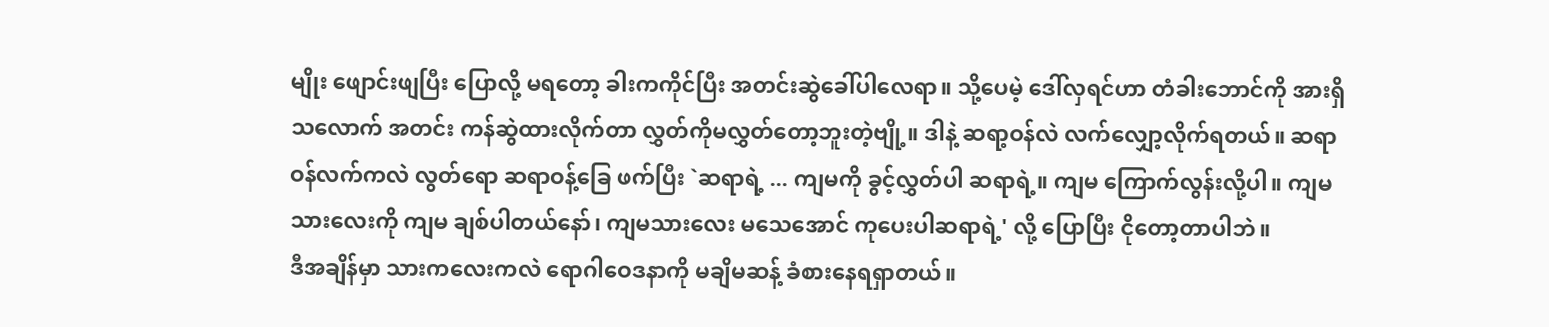မျိုး ဖျောင်းဖျပြီး ပြောလို့ မရတော့ ခါးကကိုင်ပြီး အတင်းဆွဲခေါ်ပါလေရာ။ သို့ပေမဲ့ ဒေါ်လှရင်ဟာ တံခါးဘောင်ကို အားရှိသလောက် အတင်း ကန်ဆွဲထားလိုက်တာ လွှတ်ကိုမလွှတ်တော့ဘူးတဲ့ဗျို့။ ဒါနဲ့ ဆရာ့ဝန်လဲ လက်လျှော့လိုက်ရတယ်။ ဆရာဝန်လက်ကလဲ လွတ်ရော ဆရာဝန့်ခြေ ဖက်ပြီး `ဆရာရဲ့ ... ကျမကို ခွင့်လွှတ်ပါ ဆရာရဲ့။ ကျမ ကြောက်လွန်းလို့ပါ။ ကျမသားလေးကို ကျမ ချစ်ပါတယ်နော်၊ ကျမသားလေး မသေအောင် ကုပေးပါဆရာရဲ့' လို့ ပြောပြီး ငိုတော့တာပါဘဲ။
ဒီအချိန်မှာ သားကလေးကလဲ ရောဂါဝေဒနာကို မချိမဆန့် ခံစားနေရရှာတယ်။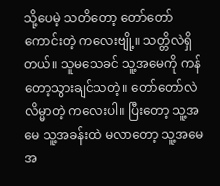သို့ပေမဲ့ သတိတော့ တော်တော်ကောင်းတဲ့ ကလေးဗျို့။ သတ္တိလဲရှိတယ်။ သူမသေခင် သူ့အမေကို ကန်တော့သွားချင်သတဲ့။ တော်တော်လဲ လိမ္မာတဲ့ ကလေးပါ။ ပြီးတော့ သူ့အမေ သူ့အခန်းထဲ မလာတော့ သူ့အမေအ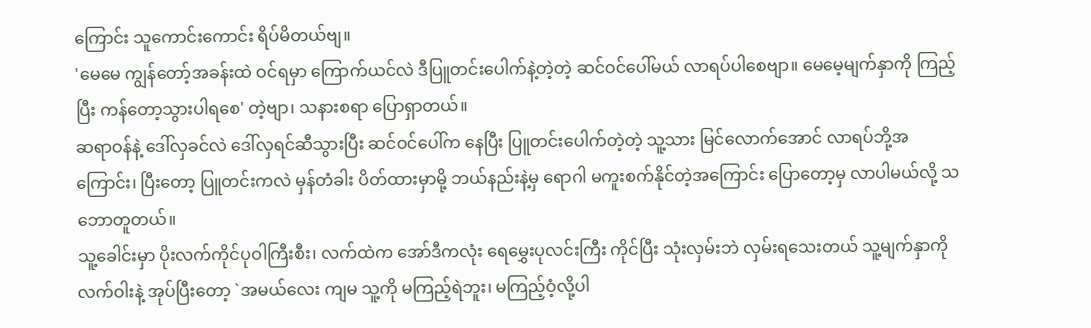ကြောင်း သူကောင်းကောင်း ရိပ်မိတယ်ဗျ။
'မေမေ ကျွန်တော့်အခန်းထဲ ဝင်ရမှာ ကြောက်ယင်လဲ ဒီပြူတင်းပေါက်နဲ့တဲ့တဲ့ ဆင်ဝင်ပေါ်မယ် လာရပ်ပါစေဗျာ။ မေမေ့မျက်နှာကို ကြည့်ပြီး ကန်တော့သွားပါရစေ' တဲ့ဗျာ၊ သနားစရာ ပြောရှာတယ်။
ဆရာဝန်နဲ့ ဒေါ်လှခင်လဲ ဒေါ်လှရင်ဆီသွားပြီး ဆင်ဝင်ပေါ်က နေပြီး ပြူတင်းပေါက်တဲ့တဲ့ သူ့သား မြင်လောက်အောင် လာရပ်ဘို့အကြောင်း၊ ပြီးတော့ ပြူတင်းကလဲ မှန်တံခါး ပိတ်ထားမှာမို့ ဘယ်နည်းနဲ့မှ ရောဂါ မကူးစက်နိုင်တဲ့အကြောင်း ပြောတော့မှ လာပါမယ်လို့ သဘောတူတယ်။
သူ့ခေါင်းမှာ ပိုးလက်ကိုင်ပုဝါကြီးစီး၊ လက်ထဲက အော်ဒီကလုံး ရေမွှေးပုလင်းကြီး ကိုင်ပြီး သုံးလှမ်းဘဲ လှမ်းရသေးတယ် သူ့မျက်နှာကို လက်ဝါးနဲ့ အုပ်ပြီးတော့ `အမယ်လေး ကျမ သူ့ကို မကြည့်ရဲဘူး၊ မကြည့်ဝံ့လို့ပါ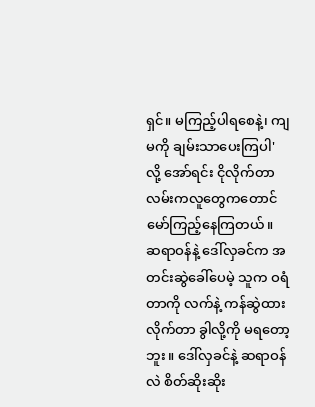ရှင်။ မကြည့်ပါရစေနဲ့၊ ကျမကို ချမ်းသာပေးကြပါ' လို့ အော်ရင်း ငိုလိုက်တာ လမ်းကလူတွေကတောင် မော်ကြည့်နေကြတယ်။
ဆရာဝန်နဲ့ ဒေါ်လှခင်က အတင်းဆွဲခေါ်ပေမဲ့ သူက ဝရံတာကို လက်နဲ့ ကန်ဆွဲထားလိုက်တာ ခွါလို့ကို မရတော့ဘူး။ ဒေါ်လှခင်နဲ့ ဆရာဝန်လဲ စိတ်ဆိုးဆိုး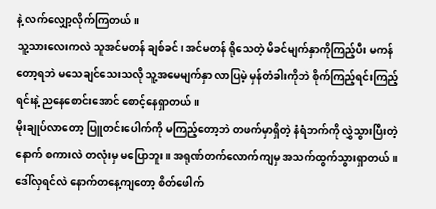နဲ့ လက်လျှော့လိုက်ကြတယ်။
သူ့သားလေးကလဲ သူအင်မတန် ချစ်ခင်၊ အင်မတန် ရိုသေတဲ့ မိခင်မျက်နှာကိုကြည့်ပီး မကန်တော့ရဘဲ မသေချင်သေးသလို သူ့အမေမျက်နှာ လာပြမဲ့ မှန်တံခါးကိုဘဲ စိုက်ကြည့်ရင်းကြည့်ရင်းနဲ့ ညနေစောင်းအောင် စောင့်နေရှာတယ်။
မိုးချုပ်လာတော့ ပြူတင်းပေါက်ကို မကြည့်တော့ဘဲ တဖက်မှာရှိတဲ့ နံရံဘက်ကို လွှဲသွားပြီးတဲ့နောက် စကားလဲ တလုံးမှ မပြောဘူး။ အရုဏ်တက်လောက်ကျမှ အသက်ထွက်သွားရှာတယ်။
ဒေါ်လှရင်လဲ နောက်တနေ့ကျတော့ စိတ်ဖေါက်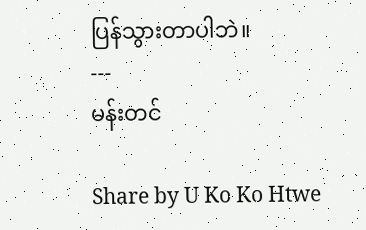ပြန်သွားတာပါဘဲ။
---
မန်းတင်

Share by U Ko Ko Htwe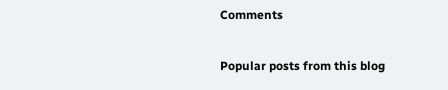Comments

Popular posts from this blog